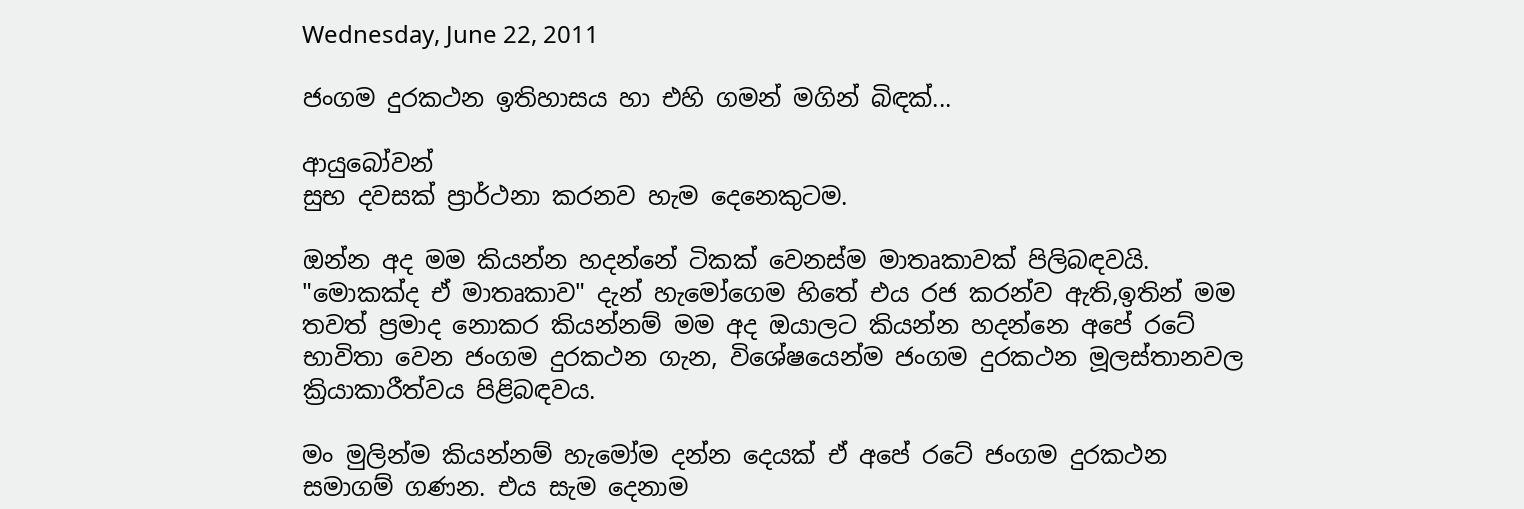Wednesday, June 22, 2011

ජංගම දුරකථන ඉතිහාසය හා එහි ගමන් මගින් බිඳක්...

ආයුබෝවන්
සුභ දවසක් ප්‍රාර්ථනා කරනව හැම දෙනෙකුටම.

ඔන්න අද මම කියන්න හදන්නේ ටිකක් වෙනස්ම මාතෘකාවක් පිලිබඳවයි.
"මොකක්ද ඒ මාතෘකාව" දැන් හැමෝගෙම හිතේ එය රජ කරන්ව ඇති,ඉතින් මම තවත් ප්‍රමාද නොකර කියන්නම් මම අද ඔයාලට කියන්න හදන්නෙ අපේ රටේ භාවිතා වෙන ජංගම දුරකථන ගැන, විශේෂයෙන්ම ජංගම දුරකථන මූලස්තානවල ක්‍රියාකාරීත්වය පිළිබඳවය.

මං මුලින්ම කියන්නම් හැමෝම දන්න දෙයක් ඒ අපේ රටේ ජංගම දුරකථන සමාගම් ගණන. එය සැම දෙනාම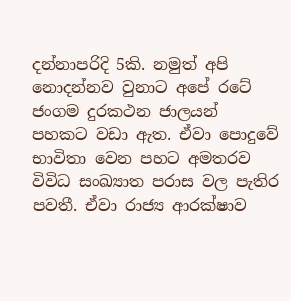දන්නාපරිදි 5කි. නමුත් අපි නොදන්නව වුනාට අපේ රටේ ජංගම දුරකථන ජාලයන් පහකට වඩා ඇත. ඒවා පොදුවේ භාවිතා වෙන පහට අමතරව විවිධ සංඛ්‍යාත පරාස වල පැතිර පවතී. ඒවා රාජ්‍ය ආරක්ෂාව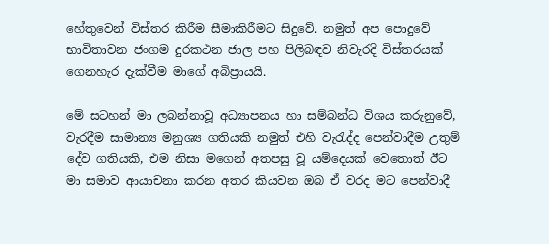හේතුවෙන් විස්තර කිරීම සීමාකිරීමට සිදුවේ. නමුත් අප පොදුවේ භාවිතාවන ජංගම දුරකථන ජාල පහ පිලිබඳව නිවැරදි විස්තරයක් ගෙනහැර දැක්වීම මාගේ අබිප්‍රායයි.

මේ සටහන් මා ලබන්නාවූ අධ්‍යාපනය හා සම්බන්ධ විශය කරුනුවේ, වැරදීම සාමාන්‍ය මනුශ්‍ය ගතියකි නමුත් එහි වැරැද්ද පෙන්වාදීම උතුම් දේව ගතියකි, එම නිසා මගෙන් අතපසු වූ යම්දෙයක් වෙතොත් ඊට මා සමාව ආයාචනා කරන අතර කියවන ඔබ ඒ වරද මට පෙන්වාදී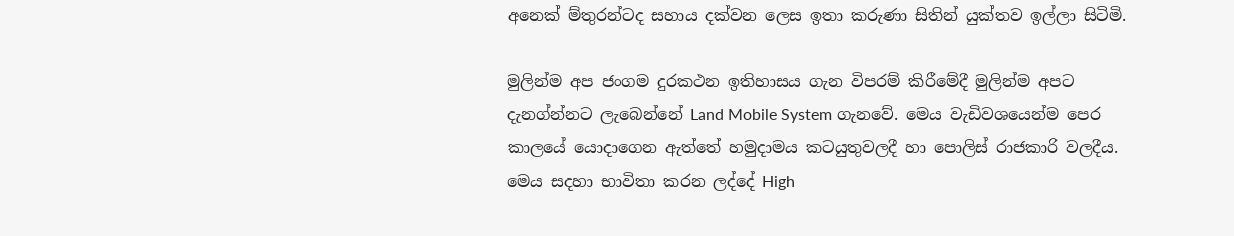අනෙක් ම්තුරන්ටද සහාය දක්වන ලෙස ඉතා කරුණා සිතින් යුක්තව ඉල්ලා සිටිමි.

මුලින්ම අප ජංගම දුරකථන ඉතිහාසය ගැන විපරම් කිරීමේදී මුලින්ම අපට දැනග්න්නට ලැබෙන්නේ Land Mobile System ගැනවේ. මෙය වැඩිවශයෙන්ම පෙර කාලයේ යොදාගෙන ඇත්තේ හමුදාමය කටයුතුවලදී හා පොලිස් රාජකාරි වලදීය. මෙය සදහා භාවිතා කරන ලද්දේ High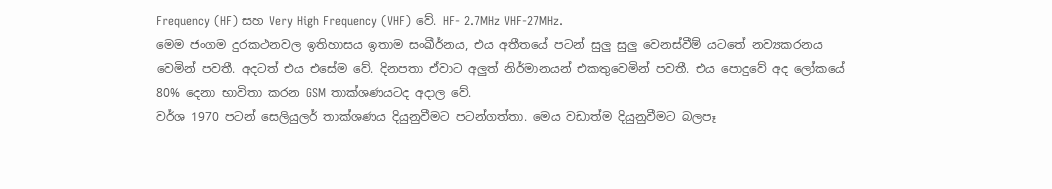Frequency (HF) සහ Very High Frequency (VHF) වේ. HF- 2.7MHz VHF-27MHz.
මෙම ජංගම දුරකථනවල ඉතිහාසය ඉතාම සංඛීර්නය, එය අතීතයේ පටන් සුලු සුලු වෙනස්වීම් යටතේ නව්‍යකරනය වෙමින් පවතී. අදටත් එය එසේම වේ. දිනපතා ඒවාට අලුත් නිර්මානයන් එකතුවෙමින් පවතී. එය පොදුවේ අද ලෝකයේ 80% දෙනා භාවිතා කරන GSM තාක්ශණයටද අදාල වේ.
වර්ශ 1970 පටන් සෙලියුලර් තාක්ශණය දියුනුවීමට පටන්ගත්තා. මෙය වඩාත්ම දියුනුවීමට බලපෑ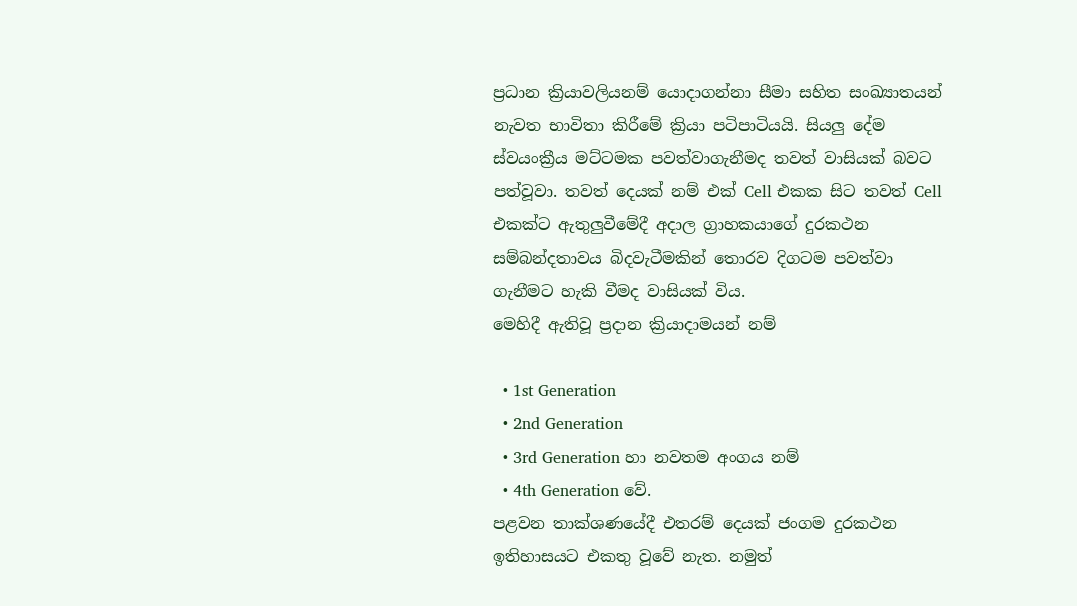ප්‍රධාන ක්‍රියාවලියනම් යොදාගන්නා සීමා සහිත සංඛ්‍යාතයන් නැවත භාවිතා කිරීමේ ක්‍රියා පටිපාටියයි. සියලු දේම ස්වයංක්‍රීය මට්ටමක පවත්වාගැනීමද තවත් වාසියක් බවට පත්වූවා. තවත් දෙයක් නම් එක් Cell එකක සිට තවත් Cell එකක්ට ඇතුලුවීමේදී අදාල ග්‍රාහකයාගේ දුරකථන සම්බන්දතාවය බිදවැටීමකින් තොරව දිගටම පවත්වා ගැනීමට හැකි වීමද වාසියක් විය.
මෙහිදී ඇතිවූ ප්‍රදාන ක්‍රියාදාමයන් නම්

  • 1st Generation
  • 2nd Generation
  • 3rd Generation හා නවතම අංගය නම්
  • 4th Generation වේ.
පළවන තාක්ශණයේදී එතරම් දෙයක් ජංගම දුරකථන ඉතිහාසයට එකතු වූවේ නැත. නමුත්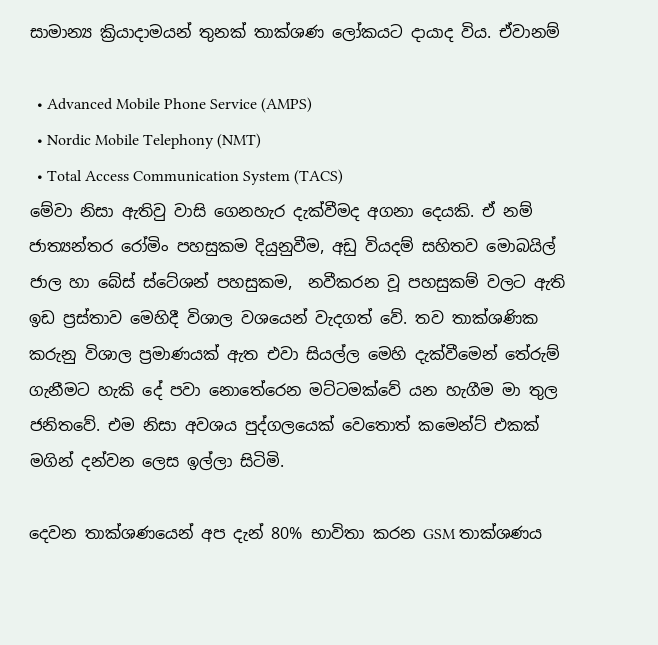සාමාන්‍ය ක්‍රියාදාමයන් තුනක් තාක්ශණ ලෝකයට දායාද විය. ඒවානම්

  • Advanced Mobile Phone Service (AMPS)
  • Nordic Mobile Telephony (NMT)
  • Total Access Communication System (TACS)
මේවා නිසා ඇතිවු වාසි ගෙනහැර දැක්වීමද අගනා දෙයකි. ඒ නම්
ජාත්‍යන්තර රෝමිං පහසුකම දියුනුවීම, අඩු වියදම් සහිතව මොබයිල් ජාල හා බේස් ස්ටේශන් පහසුකම,  නවීකරන වූ පහසුකම් වලට ඇති ඉඩ ප්‍රස්තාව මෙහිදී විශාල වශයෙන් වැදගත් වේ. තව තාක්ශණික කරුනු විශාල ප්‍රමාණයක් ඇත එවා සියල්ල මෙහි දැක්වීමෙන් තේරුම් ගැනීමට හැකි දේ පවා නොතේරෙන මට්ටමක්වේ යන හැගීම මා තුල ජනිතවේ. එම නිසා අවශය පුද්ගලයෙක් වෙතොත් කමෙන්ට් එකක් මගින් දන්වන ලෙස ඉල්ලා සිටිමි.

දෙවන තාක්ශණයෙන් අප දැන් 80% භාවිතා කරන GSM තාක්ශණය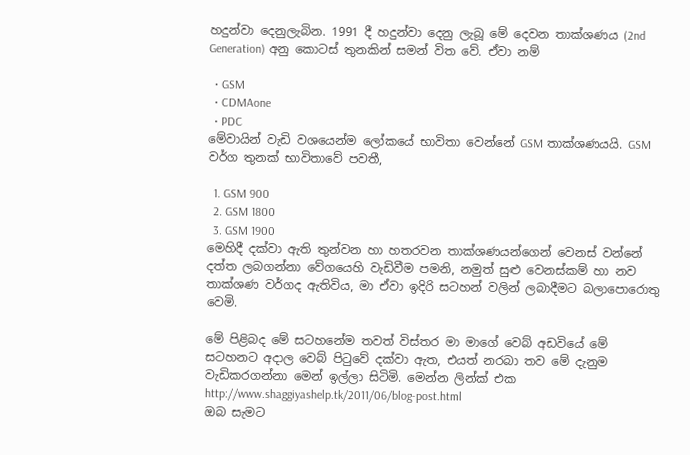හදුන්වා දෙනුලැබින. 1991 දී හදුන්වා දෙනු ලැබූ මේ දෙවන තාක්ශණය (2nd Generation) අනු කොටස් තුනකින් සමන් විත වේ. ඒවා නම්

  • GSM
  • CDMAone
  • PDC
මේවායින් වැඩි වශයෙන්ම ලෝකයේ භාවිතා වෙන්නේ GSM තාක්ශණයයි. GSM වර්ග තුනක් භාවිතාවේ පවතී,

  1. GSM 900
  2. GSM 1800
  3. GSM 1900
මෙහිදී දක්වා ඇති තුන්වන හා හතරවන තාක්ශණයන්ගෙන් වෙනස් වන්නේ දත්ත ලබගන්නා වේගයෙහි වැඩිවීම පමනි, නමුත් සුළු වෙනස්කම් හා නව තාක්ශණ වර්ගද ඇතිවිය, මා ඒවා ඉදිරි සටහන් වලින් ලබාදීමට බලාපොරොතු වෙමි.

මේ පිළිබද මේ සටහනේම තවත් විස්තර මා මාගේ වෙබ් අඩවියේ මේ සටහනට අදාල වෙබ් පිටුවේ දක්වා ඇත, එයත් නරබා තව මේ දැනුම වැඩිකරගන්නා මෙන් ඉල්ලා සිටිමි. මෙන්න ලින්ක් එක
http://www.shaggiyashelp.tk/2011/06/blog-post.html
ඔබ සැමට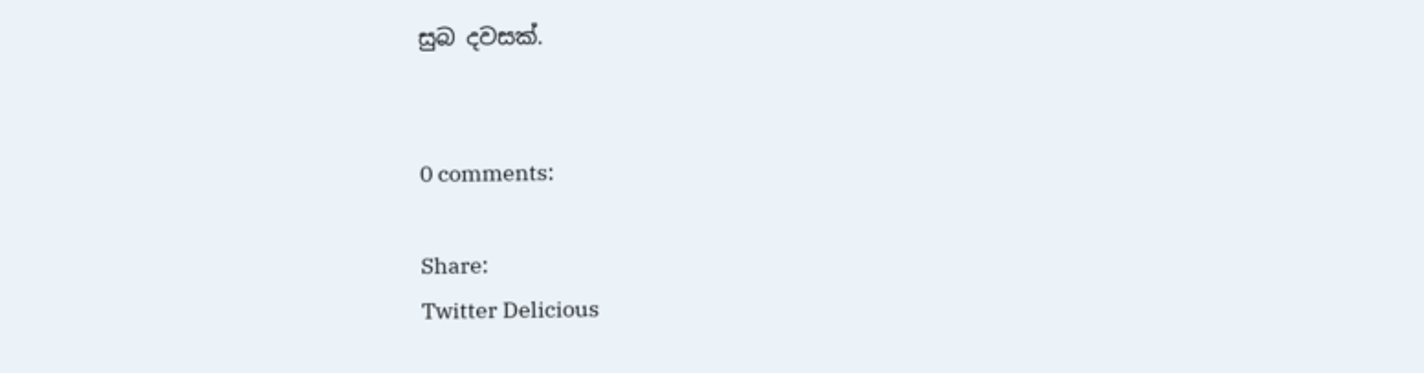සුබ දවසක්.


0 comments:

Share:
Twitter Delicious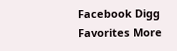Facebook Digg Favorites More